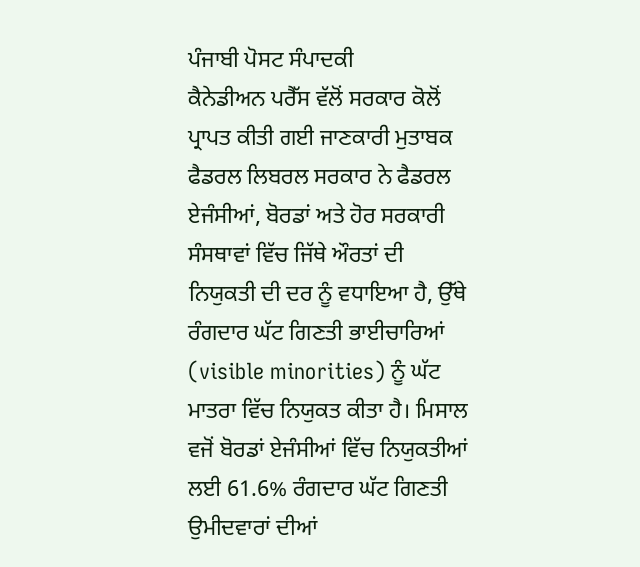ਪੰਜਾਬੀ ਪੋਸਟ ਸੰਪਾਦਕੀ
ਕੈਨੇਡੀਅਨ ਪਰੈੱਸ ਵੱਲੋਂ ਸਰਕਾਰ ਕੋਲੋਂ ਪ੍ਰਾਪਤ ਕੀਤੀ ਗਈ ਜਾਣਕਾਰੀ ਮੁਤਾਬਕ ਫੈਡਰਲ ਲਿਬਰਲ ਸਰਕਾਰ ਨੇ ਫੈਡਰਲ ਏਜੰਸੀਆਂ, ਬੋਰਡਾਂ ਅਤੇ ਹੋਰ ਸਰਕਾਰੀ ਸੰਸਥਾਵਾਂ ਵਿੱਚ ਜਿੱਥੇ ਔਰਤਾਂ ਦੀ ਨਿਯੁਕਤੀ ਦੀ ਦਰ ਨੂੰ ਵਧਾਇਆ ਹੈ, ਉੱਥੇ ਰੰਗਦਾਰ ਘੱਟ ਗਿਣਤੀ ਭਾਈਚਾਰਿਆਂ (visible minorities) ਨੂੰ ਘੱਟ ਮਾਤਰਾ ਵਿੱਚ ਨਿਯੁਕਤ ਕੀਤਾ ਹੈ। ਮਿਸਾਲ ਵਜੋਂ ਬੋਰਡਾਂ ਏਜੰਸੀਆਂ ਵਿੱਚ ਨਿਯੁਕਤੀਆਂ ਲਈ 61.6% ਰੰਗਦਾਰ ਘੱਟ ਗਿਣਤੀ ਉਮੀਦਵਾਰਾਂ ਦੀਆਂ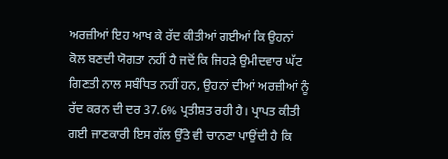ਅਰਜ਼ੀਆਂ ਇਹ ਆਖ ਕੇ ਰੱਦ ਕੀਤੀਆਂ ਗਈਆਂ ਕਿ ਉਹਨਾਂ ਕੋਲ ਬਣਦੀ ਯੋਗਤਾ ਨਹੀਂ ਹੈ ਜਦੋਂ ਕਿ ਜਿਹੜੇ ਉਮੀਦਵਾਰ ਘੱਟ ਗਿਣਤੀ ਨਾਲ ਸਬੰਧਿਤ ਨਹੀਂ ਹਨ, ਉਹਨਾਂ ਦੀਆਂ ਅਰਜ਼ੀਆਂ ਨੂੰ ਰੱਦ ਕਰਨ ਦੀ ਦਰ 37.6% ਪ੍ਰਤੀਸ਼ਤ ਰਹੀ ਹੈ। ਪ੍ਰਾਪਤ ਕੀਤੀ ਗਈ ਜਾਣਕਾਰੀ ਇਸ ਗੱਲ ਉੱਤੇ ਵੀ ਚਾਨਣਾ ਪਾਉਂਦੀ ਹੈ ਕਿ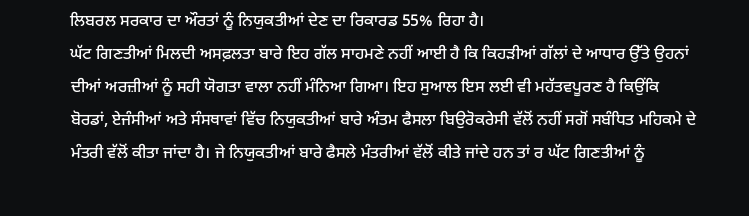ਲਿਬਰਲ ਸਰਕਾਰ ਦਾ ਔਰਤਾਂ ਨੂੰ ਨਿਯੁਕਤੀਆਂ ਦੇਣ ਦਾ ਰਿਕਾਰਡ 55% ਰਿਹਾ ਹੈ।
ਘੱਟ ਗਿਣਤੀਆਂ ਮਿਲਦੀ ਅਸਫ਼ਲਤਾ ਬਾਰੇ ਇਹ ਗੱਲ ਸਾਹਮਣੇ ਨਹੀਂ ਆਈ ਹੈ ਕਿ ਕਿਹੜੀਆਂ ਗੱਲਾਂ ਦੇ ਆਧਾਰ ਉੱਤੇ ਉਹਨਾਂ ਦੀਆਂ ਅਰਜ਼ੀਆਂ ਨੂੰ ਸਹੀ ਯੋਗਤਾ ਵਾਲਾ ਨਹੀਂ ਮੰਨਿਆ ਗਿਆ। ਇਹ ਸੁਆਲ ਇਸ ਲਈ ਵੀ ਮਹੱਤਵਪੂਰਣ ਹੈ ਕਿਉਂਕਿ ਬੋਰਡਾਂ, ਏਜੰਸੀਆਂ ਅਤੇ ਸੰਸਥਾਵਾਂ ਵਿੱਚ ਨਿਯੁਕਤੀਆਂ ਬਾਰੇ ਅੰਤਮ ਫੈਸਲਾ ਬਿਉਰੋਕਰੇਸੀ ਵੱਲੋਂ ਨਹੀਂ ਸਗੋਂ ਸਬੰਧਿਤ ਮਹਿਕਮੇ ਦੇ ਮੰਤਰੀ ਵੱਲੋਂ ਕੀਤਾ ਜਾਂਦਾ ਹੈ। ਜੇ ਨਿਯੁਕਤੀਆਂ ਬਾਰੇ ਫੈਸਲੇ ਮੰਤਰੀਆਂ ਵੱਲੋਂ ਕੀਤੇ ਜਾਂਦੇ ਹਨ ਤਾਂ ਰ ਘੱਟ ਗਿਣਤੀਆਂ ਨੂੰ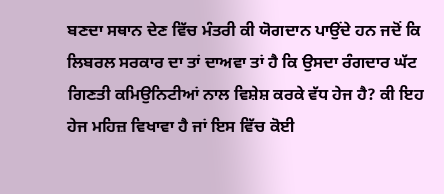ਬਣਦਾ ਸਥਾਨ ਦੇਣ ਵਿੱਚ ਮੰਤਰੀ ਕੀ ਯੋਗਦਾਨ ਪਾਉਂਦੇ ਹਨ ਜਦੋਂ ਕਿ ਲਿਬਰਲ ਸਰਕਾਰ ਦਾ ਤਾਂ ਦਾਅਵਾ ਤਾਂ ਹੈ ਕਿ ਉਸਦਾ ਰੰਗਦਾਰ ਘੱਟ ਗਿਣਤੀ ਕਮਿਉਨਿਟੀਆਂ ਨਾਲ ਵਿਸ਼ੇਸ਼ ਕਰਕੇ ਵੱਧ ਹੇਜ ਹੈ? ਕੀ ਇਹ ਹੇਜ ਮਹਿਜ਼ ਵਿਖਾਵਾ ਹੈ ਜਾਂ ਇਸ ਵਿੱਚ ਕੋਈ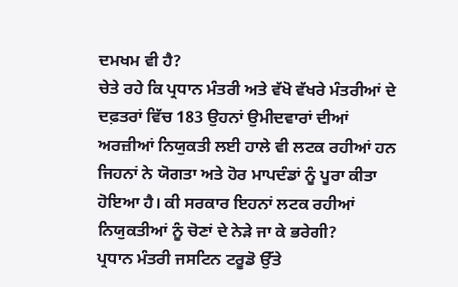ਦਮਖਮ ਵੀ ਹੈ?
ਚੇਤੇ ਰਹੇ ਕਿ ਪ੍ਰਧਾਨ ਮੰਤਰੀ ਅਤੇ ਵੱਖੋ ਵੱਖਰੇ ਮੰਤਰੀਆਂ ਦੇ ਦਫ਼ਤਰਾਂ ਵਿੱਚ 183 ਉਹਨਾਂ ਉਮੀਦਵਾਰਾਂ ਦੀਆਂ ਅਰਜ਼ੀਆਂ ਨਿਯੁਕਤੀ ਲਈ ਹਾਲੇ ਵੀ ਲਟਕ ਰਹੀਆਂ ਹਨ ਜਿਹਨਾਂ ਨੇ ਯੋਗਤਾ ਅਤੇ ਹੋਰ ਮਾਪਦੰਡਾਂ ਨੂੰ ਪੂਰਾ ਕੀਤਾ ਹੋਇਆ ਹੈ। ਕੀ ਸਰਕਾਰ ਇਹਨਾਂ ਲਟਕ ਰਹੀਆਂ ਨਿਯੁਕਤੀਆਂ ਨੂੰ ਚੋਣਾਂ ਦੇ ਨੇੜੇ ਜਾ ਕੇ ਭਰੇਗੀ?
ਪ੍ਰਧਾਨ ਮੰਤਰੀ ਜਸਟਿਨ ਟਰੂਡੋ ਉੱਤੇ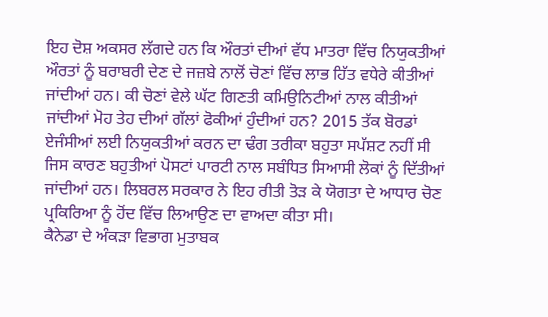ਇਹ ਦੋਸ਼ ਅਕਸਰ ਲੱਗਦੇ ਹਨ ਕਿ ਔਰਤਾਂ ਦੀਆਂ ਵੱਧ ਮਾਤਰਾ ਵਿੱਚ ਨਿਯੁਕਤੀਆਂ ਔਰਤਾਂ ਨੂੰ ਬਰਾਬਰੀ ਦੇਣ ਦੇ ਜਜ਼ਬੇ ਨਾਲੋਂ ਚੋਣਾਂ ਵਿੱਚ ਲਾਭ ਹਿੱਤ ਵਧੇਰੇ ਕੀਤੀਆਂ ਜਾਂਦੀਆਂ ਹਨ। ਕੀ ਚੋਣਾਂ ਵੇਲੇ ਘੱਟ ਗਿਣਤੀ ਕਮਿਉਨਿਟੀਆਂ ਨਾਲ ਕੀਤੀਆਂ ਜਾਂਦੀਆਂ ਮੋਹ ਤੇਹ ਦੀਆਂ ਗੱਲਾਂ ਫੋਕੀਆਂ ਹੁੰਦੀਆਂ ਹਨ? 2015 ਤੱਕ ਬੋਰਡਾਂ ਏਜੰਸੀਆਂ ਲਈ ਨਿਯੁਕਤੀਆਂ ਕਰਨ ਦਾ ਢੰਗ ਤਰੀਕਾ ਬਹੁਤਾ ਸਪੱਸ਼ਟ ਨਹੀਂ ਸੀ ਜਿਸ ਕਾਰਣ ਬਹੁਤੀਆਂ ਪੋਸਟਾਂ ਪਾਰਟੀ ਨਾਲ ਸਬੰਧਿਤ ਸਿਆਸੀ ਲੋਕਾਂ ਨੂੰ ਦਿੱਤੀਆਂ ਜਾਂਦੀਆਂ ਹਨ। ਲਿਬਰਲ ਸਰਕਾਰ ਨੇ ਇਹ ਰੀਤੀ ਤੋੜ ਕੇ ਯੋਗਤਾ ਦੇ ਆਧਾਰ ਚੋਣ ਪ੍ਰਕਿਰਿਆ ਨੂੰ ਹੋਂਦ ਵਿੱਚ ਲਿਆਉਣ ਦਾ ਵਾਅਦਾ ਕੀਤਾ ਸੀ।
ਕੈਨੇਡਾ ਦੇ ਅੰਕੜਾ ਵਿਭਾਗ ਮੁਤਾਬਕ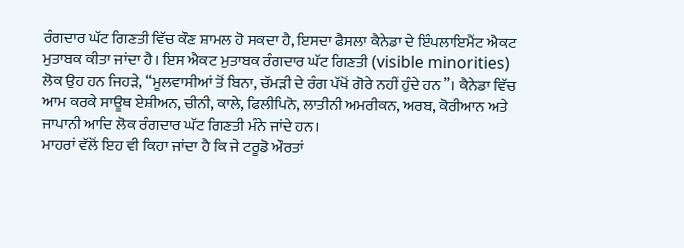ਰੰਗਦਾਰ ਘੱਟ ਗਿਣਤੀ ਵਿੱਚ ਕੌਣ ਸ਼ਾਮਲ ਹੋ ਸਕਦਾ ਹੈ, ਇਸਦਾ ਫੈਸਲਾ ਕੈਨੇਡਾ ਦੇ ਇੰਪਲਾਇਮੈਂਟ ਐਕਟ ਮੁਤਾਬਕ ਕੀਤਾ ਜਾਂਦਾ ਹੈ। ਇਸ ਐਕਟ ਮੁਤਾਬਕ ਰੰਗਦਾਰ ਘੱਟ ਗਿਣਤੀ (visible minorities) ਲੋਕ ਉਹ ਹਨ ਜਿਹੜੇ, “ਮੂਲਵਾਸੀਆਂ ਤੋਂ ਬਿਨਾ, ਚੱਮੜੀ ਦੇ ਰੰਗ ਪੱਖੋਂ ਗੋਰੇ ਨਹੀਂ ਹੁੰਦੇ ਹਨ”। ਕੈਨੇਡਾ ਵਿੱਚ ਆਮ ਕਰਕੇ ਸਾਊਥ ਏਸ਼ੀਅਨ, ਚੀਨੀ, ਕਾਲੇ, ਫਿਲੀਪਿਨੋ, ਲਾਤੀਨੀ ਅਮਰੀਕਨ, ਅਰਬ, ਕੋਰੀਆਨ ਅਤੇ ਜਾਪਾਨੀ ਆਦਿ ਲੋਕ ਰੰਗਦਾਰ ਘੱਟ ਗਿਣਤੀ ਮੰਨੇ ਜਾਂਦੇ ਹਨ।
ਮਾਹਰਾਂ ਵੱਲੋਂ ਇਹ ਵੀ ਕਿਹਾ ਜਾਂਦਾ ਹੈ ਕਿ ਜੇ ਟਰੂਡੋ ਔਰਤਾਂ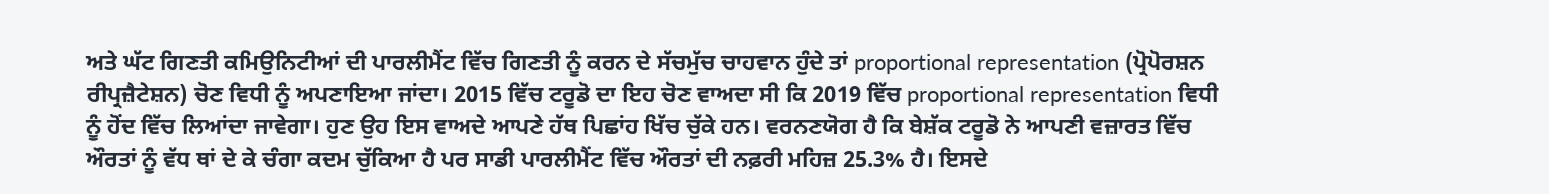ਅਤੇ ਘੱਟ ਗਿਣਤੀ ਕਮਿਉਨਿਟੀਆਂ ਦੀ ਪਾਰਲੀਮੈਂਟ ਵਿੱਚ ਗਿਣਤੀ ਨੂੰ ਕਰਨ ਦੇ ਸੱਚਮੁੱਚ ਚਾਹਵਾਨ ਹੁੰਦੇ ਤਾਂ proportional representation (ਪ੍ਰੋਪੋਰਸ਼ਨ ਰੀਪ੍ਰਜ਼ੈਟੇਸ਼ਨ) ਚੋਣ ਵਿਧੀ ਨੂੰ ਅਪਣਾਇਆ ਜਾਂਦਾ। 2015 ਵਿੱਚ ਟਰੂਡੋ ਦਾ ਇਹ ਚੋਣ ਵਾਅਦਾ ਸੀ ਕਿ 2019 ਵਿੱਚ proportional representation ਵਿਧੀ ਨੂੰ ਹੋਂਦ ਵਿੱਚ ਲਿਆਂਦਾ ਜਾਵੇਗਾ। ਹੁਣ ਉਹ ਇਸ ਵਾਅਦੇ ਆਪਣੇ ਹੱਥ ਪਿਛਾਂਹ ਖਿੱਚ ਚੁੱਕੇ ਹਨ। ਵਰਨਣਯੋਗ ਹੈ ਕਿ ਬੇਸ਼ੱਕ ਟਰੂਡੋ ਨੇ ਆਪਣੀ ਵਜ਼ਾਰਤ ਵਿੱਚ ਔਰਤਾਂ ਨੂੰ ਵੱਧ ਥਾਂ ਦੇ ਕੇ ਚੰਗਾ ਕਦਮ ਚੁੱਕਿਆ ਹੈ ਪਰ ਸਾਡੀ ਪਾਰਲੀਮੈਂਟ ਵਿੱਚ ਔਰਤਾਂ ਦੀ ਨਫ਼ਰੀ ਮਹਿਜ਼ 25.3% ਹੈ। ਇਸਦੇ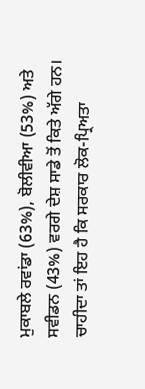ਮੁਕਾਬਲੇ ਰਵਾਂਡਾ (63%), ਬੋਲੀਵੀਆ (53%) ਅਤੇ ਸਵੀਡਨ (43%) ਵਰਗੇ ਦੇਸ਼ ਸਾਡੇ ਤੋਂ ਕਿਤੇ ਅੱਗੇ ਹਨ।
ਚਾਹੀਦਾ ਤਾਂ ਇਹ ਹੈ ਕਿ ਸਰਕਾਰ ਲੋਕ-ਪ੍ਰਿਅਤਾ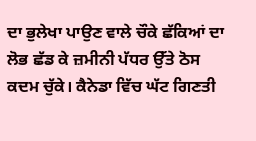ਦਾ ਭੁਲੇਖਾ ਪਾਉਣ ਵਾਲੇ ਚੌਕੇ ਛੱਕਿਆਂ ਦਾ ਲੋਭ ਛੱਡ ਕੇ ਜ਼ਮੀਨੀ ਪੱਧਰ ਉੱਤੇ ਠੋਸ ਕਦਮ ਚੁੱਕੇ। ਕੈਨੇਡਾ ਵਿੱਚ ਘੱਟ ਗਿਣਤੀ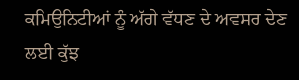ਕਮਿਉਨਿਟੀਆਂ ਨੂੰ ਅੱਗੇ ਵੱਧਣ ਦੇ ਅਵਸਰ ਦੇਣ ਲਈ ਕੁੱਝ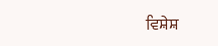ਵਿਸ਼ੇਸ਼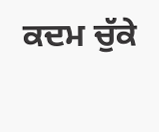ਕਦਮ ਚੁੱਕੇ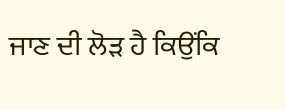ਜਾਣ ਦੀ ਲੋੜ ਹੈ ਕਿਉਂਕਿ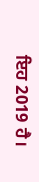ਇਹ 2019 ਹੈ।